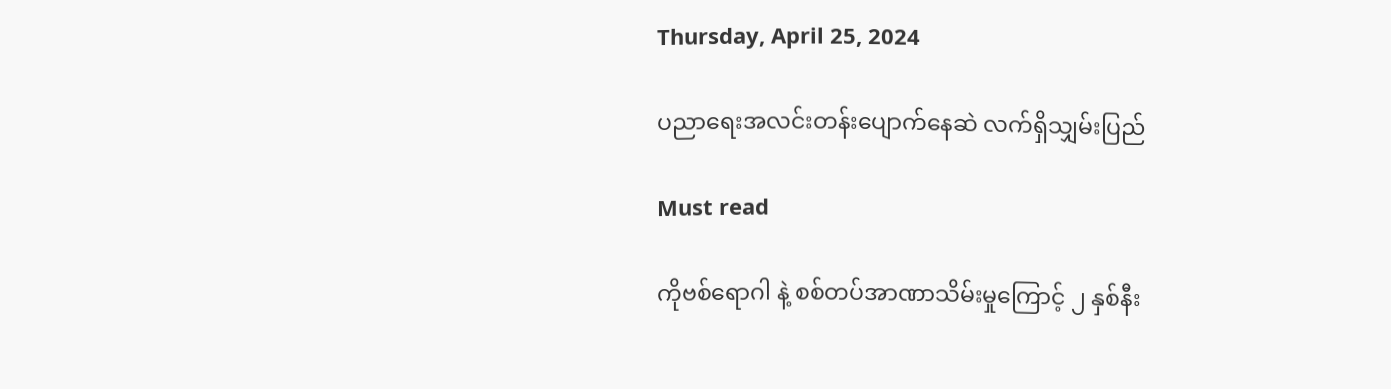Thursday, April 25, 2024

ပညာရေးအလင်းတန်းပျောက်နေဆဲ လက်ရှိသျှမ်းပြည်

Must read

ကိုဗစ်ရောဂါ နဲ့ စစ်တပ်အာဏာသိမ်းမှုကြောင့် ၂ နှစ်နီး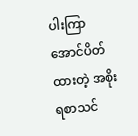ပါးကြာအောင်ပိတ်ထားတဲ့ အစိုးရစာသင်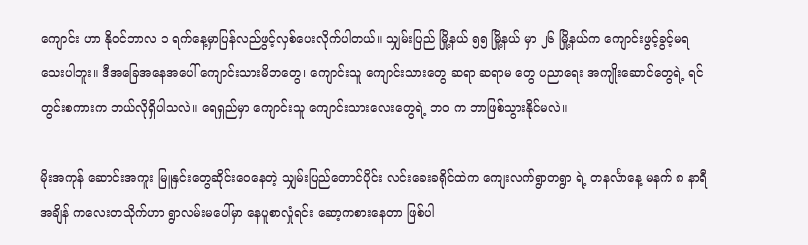ကျောင်း ဟာ နို၀င်ဘာလ ၁ ရက်နေ့မှာပြန်လည်ဖွင့်လှစ်ပေးလိုက်ပါတယ်။ သျှမ်းပြည် မြို့နယ် ၅၅ မြို့နယ် မှာ ၂၆ မြို့နယ်က ကျောင်းဖွင့်ခွင့်မရသေးပါဘူး။ ဒီအခြေအနေအပေါ် ကျောင်းသားမိဘတွေ၊ ကျောင်းသူ ကျောင်းသားတွေ ဆရာ ဆရာမ တွေ ပညာရေး အကျိုးဆောင်တွေရဲ့ ရင်တွင်းစကားက ဘယ်လိုရှိပါသလဲ။ ရေရှည်မှာ ကျောင်းသူ ကျောင်းသားလေးတွေရဲ့ ဘဝ က ဘာဖြစ်သွားနိုင်မလဲ။

မိုးအကုန် ဆောင်းအကူး မြူနှင်းတွေဆိုင်းဝေနေတဲ့ သျှမ်းပြည်တောင်ပိုင်း လင်းခေးခရိုင်ထဲက ကျေးလက်ရွာတရွာ ရဲ့ တနင်္လာနေ့ မနက် ၈ နာရီအချိန် ကလေးတသိုက်ဟာ ရွာလမ်းမပေါ်မှာ နေပူစာလှုံရင်း ဆော့ကစားနေတာ ဖြစ်ပါ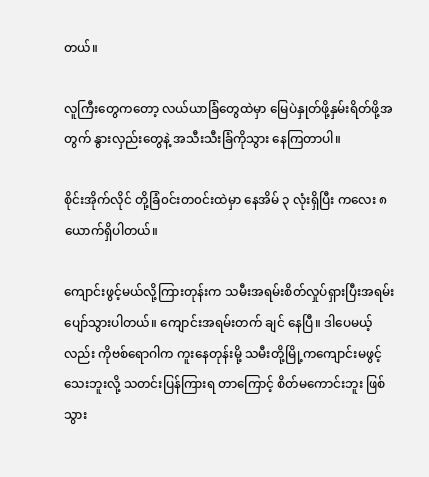တယ်။

လူကြီးတွေကတော့ လယ်ယာခြံတွေထဲမှာ မြေပဲနှုတ်ဖို့နှမ်းရိတ်ဖို့အတွက် နွားလှည်းတွေနဲ့ အသီးသီးခြံကိုသွား နေကြတာပါ။

စိုင်းအိုက်လိုင် တို့ခြံ၀င်းတ၀င်းထဲမှာ နေအိမ် ၃ လုံးရှိပြီး ကလေး ၈ ယောက်ရှိပါတယ်။

ကျောင်းဖွင့်မယ်လို့ကြားတုန်းက သမီးအရမ်းစိတ်လှုပ်ရှားပြီးအရမ်းပျော်သွားပါတယ်။ ကျောင်းအရမ်းတက် ချင် နေပြီ။ ဒါပေမယ့်လည်း ကိုဗစ်ရောဂါက ကူးနေတုန်းမို့ သမီးတို့မြို့ကကျောင်းမဖွင့်သေးဘူးလို့ သတင်းပြန်ကြားရ တာကြောင့် စိတ်မကောင်းဘူး ဖြစ်သွား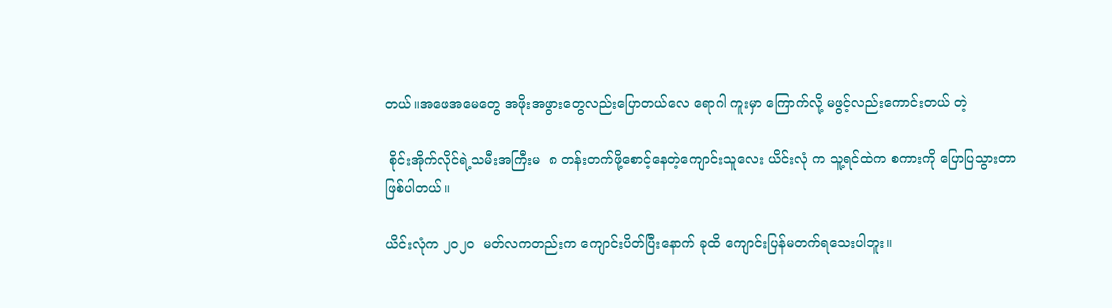တယ်။အဖေအမေတွေ အဖိုးအဖွားတွေလည်းပြောတယ်လေ ရောဂါ ကူးမှာ ကြောက်လို့ မဖွင့်လည်းကောင်းတယ် တဲ့

 စိုင်းအိုက်လိုင်ရဲ့သမီးအကြီးမ  ၈ တန်းတက်ဖို့စောင့်နေတဲ့ကျောင်းသူလေး ယိင်းလုံ က သူ့ရင်ထဲက စကားကို ပြောပြသွားတာဖြစ်ပါတယ်။

ယိင်းလုံက ၂၀၂၀  မတ်လကတည်းက ကျောင်းပိတ်ပြီးနောက် ခုထိ ကျောင်းပြန်မတက်ရသေးပါဘူး။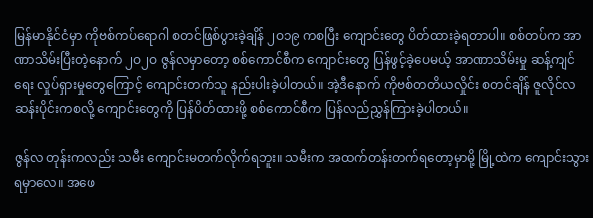မြန်မာနိုင်ငံမှာ ကိုဗစ်ကပ်ရောဂါ စတင်ဖြစ်ပွားခဲ့ချိန် ၂ဝ၁၉ ကစပြီး ကျောင်းတွေ ပိတ်ထားခဲ့ရတာပါ။ စစ်တပ်က အာဏာသိမ်းပြီးတဲ့နောက် ၂ဝ၂ဝ ဇွန်လမှာတော့ စစ်ကောင်စီက ကျောင်းတွေ ပြန်ဖွင့်ခဲ့ပေမယ့် အာဏာသိမ်းမှု ဆန့်ကျင်ရေး လှုပ်ရှားမှုတွေကြောင့် ကျောင်းတက်သူ နည်းပါးခဲ့ပါတယ်။ အဲ့ဒီနောက် ကိုဗစ်တတိယလှိုင်း စတင်ချိန် ဇူလိုင်လဆန်းပိုင်းကစလို့ ကျောင်းတွေကို ပြန်ပိတ်ထားဖို့ စစ်ကောင်စီက ပြန်လည်ညွှန်ကြားခဲ့ပါတယ်။

ဇွန်လ တုန်းကလည်း သမီး ကျောင်းမတက်လိုက်ရဘူး။ သမီးက အထက်တန်းတက်ရတော့မှာမို့ မြို့ထဲက ကျောင်းသွားရမှာလေ။ အဖေ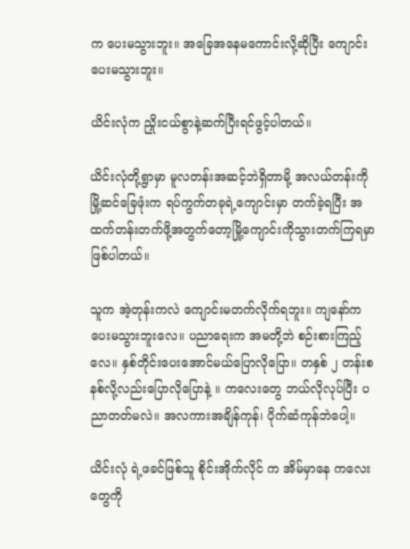က ပေးမသွားဘူး။ အခြေအနေမကောင်းလို့ဆိုပြီး ကျောင်းပေးမသွားဘူး။

ယိင်းလုံက ညှိုးငယ်စွာနဲ့ဆက်ပြီးရင်ဖွင့်ပါတယ်။

ယိင်းလုံတို့ရွာမှာ မူလတန်းအဆင့်ဘဲရှိတာမို့ အလယ်တန်းကို မြို့ဆင်ခြေဖုံးက ရပ်ကွက်တခုရဲ့ကျောင်းမှာ တက်ခဲ့ရပြီး အထက်တန်းတက်ဖို့အတွက်တော့မြို့ကျောင်းကိုသွားတက်ကြရမှာဖြစ်ပါတယ်။

သူက အဲ့တုန်းကလဲ ကျောင်းမတက်လိုက်ရဘူး။ ကျနော်က ပေးမသွားဘူးလေ။ ပညာရေးက အမတို့ဘဲ စဉ်းစားကြည့်လေ။ နှစ်တိုင်းပေးအောင်မယ်ပြောလိုပြော။ တနှစ် ၂ တန်းစနစ်လို့လည်းပြောလိုပြောနဲ့ ။ ကလေးတွေ ဘယ်လိုလုပ်ပြီး ပညာတတ်မလဲ။ အလကားအချိန်ကုန်၊ ပိုက်ဆံကုန်ဘဲပေါ့။

ယိင်းလုံ ရဲ့ဖခင်ဖြစ်သူ စိုင်းအိုက်လိုင် က အိမ်မှာနေ ကလေးတွေကို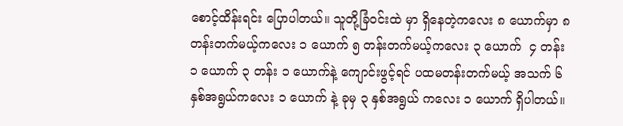စောင့်ထိန်းရင်း ပြောပါတယ်။ သူတို့ခြံ၀င်းထဲ မှာ ရှိနေတဲ့ကလေး ၈ ယောက်မှာ ၈ တန်းတက်မယ့်ကလေး ၁ ယောက် ၅ တန်းတက်မယ့်ကလေး ၃ ယောက်  ၄ တန်း ၁ ယောက် ၃ တန်း ၁ ယောက်နဲ့ ကျောင်းဖွင့်ရင် ပထမတန်းတက်မယ့် အသက် ၆ နှစ်အရွယ်ကလေး ၁ ယောက် နဲ့ ခုမှ ၃ နှစ်အရွယ် ကလေး ၁ ယောက် ရှိပါတယ်။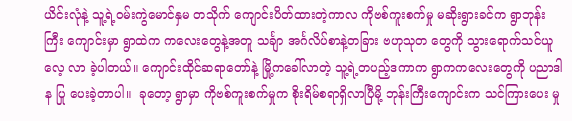ယိင်းလုံနဲ့ သူ့ရဲ့၀မ်းကွဲမောင်နှမ တသိုက် ကျောင်းပိတ်ထားတဲ့ကာလ ကိုဗစ်ကူးစက်မှု မဆိုးရွားခင်က ရွာဘုန်းကြီး ကျောင်းမှာ ရွာထဲက ကလေးတွေနဲ့အတူ သင်္ချာ အင်္ဂလိပ်စာနဲ့တခြား ဗဟုသုတ တွေကို သွားရောက်သင်ယူ လေ့ လာ ခဲ့ပါတယ်။ ကျောင်းထိုင်ဆရာတော်နဲ့ မြို့ကခေါ်လာတဲ့ သူ့ရဲ့တပည့်ဒကာက ရွာကကလေးတွေကို ပညာဒါန ပြု ပေးခဲ့တာပါ။  ခုတော့ ရွာမှာ ကိုဗစ်ကူးစက်မှုက စိုးရိမ်စရာရှိလာပြီမို့ ဘုန်းကြီးကျောင်းက သင်ကြားပေး မှု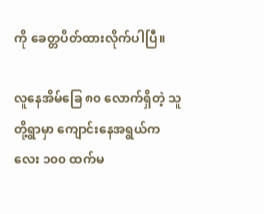ကို ခေတ္တပိတ်ထားလိုက်ပါပြီ။

လူနေအိမ်ခြေ ၈၀ လောက်ရှိတဲ့ သူတို့ရွာမှာ ကျောင်းနေအရွယ်ကလေး ၁၀၀ ထက်မ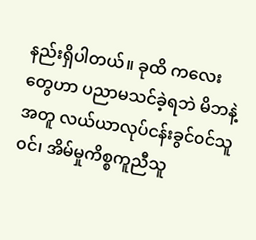နည်းရှိပါတယ်။ ခုထိ ကလေး တွေဟာ ပညာမသင်ခဲ့ရဘဲ မိဘနဲ့အတူ လယ်ယာလုပ်ငန်းခွင်၀င်သူ၀င်၊ အိမ်မှုကိစ္စကူညီသူ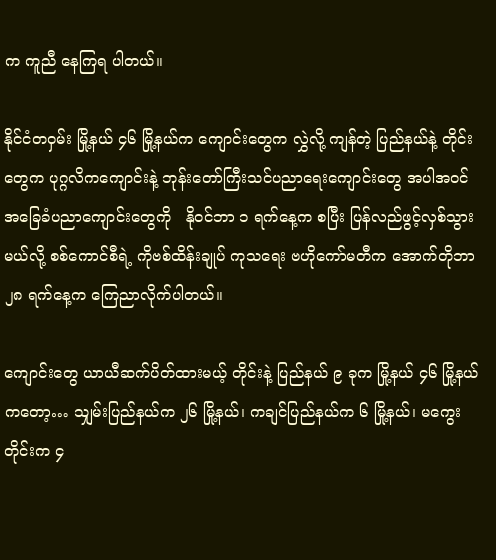က ကူညီ နေကြရ ပါတယ်။

နိုင်ငံတဝှမ်း မြို့နယ် ၄၆ မြို့နယ်က ကျောင်းတွေက လွှဲလို့ ကျန်တဲ့ ပြည်နယ်နဲ့ တိုင်းတွေက ပုဂ္ဂလိကကျောင်းနဲ့ ဘုန်းတော်ကြီးသင်ပညာရေးကျောင်းတွေ အပါအဝင် အခြေခံပညာကျောင်းတွေကို   နိုဝင်ဘာ ၁ ရက်နေ့က စပြီး ပြန်လည်ဖွင့်လှစ်သွားမယ်လို့ စစ်ကောင်စီရဲ့ ကိုဗစ်ထိန်းချုပ် ကုသရေး ဗဟိုကော်မတီက အောက်တိုဘာ ၂၈ ရက်နေ့က ကြေညာလိုက်ပါတယ်။

ကျောင်းတွေ ယာယီဆက်ပိတ်ထားမယ့် တိုင်းနဲ့ ပြည်နယ် ၉ ခုက မြို့နယ် ၄၆ မြို့နယ်ကတော့… သျှမ်းပြည်နယ်က ၂၆ မြို့နယ်၊ ကချင်ပြည်နယ်က ၆ မြို့နယ်၊ မကွေးတိုင်းက ၄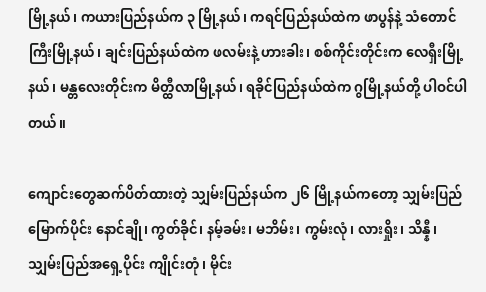မြို့နယ်၊ ကယားပြည်နယ်က ၃ မြို့နယ်၊ ကရင်ပြည်နယ်ထဲက ဖာပွန်နဲ့ သံတောင်ကြီးမြို့နယ်၊ ချင်းပြည်နယ်ထဲက ဖလမ်းနဲ့ ဟားခါး၊ စစ်ကိုင်းတိုင်းက လေရှီးမြို့နယ်၊ မန္တလေးတိုင်းက မိတ္ထီလာမြို့နယ်၊ ရခိုင်ပြည်နယ်ထဲက ဂွမြို့နယ်တို့ ပါဝင်ပါတယ်။

ကျောင်းတွေဆက်ပိတ်ထားတဲ့ သျှမ်းပြည်နယ်က ၂၆ မြို့နယ်ကတော့ သျှမ်းပြည်မြောက်ပိုင်း နောင်ချို၊ ကွတ်ခိုင်၊ နမ့်ခမ်း၊ မဘိမ်း၊ ကွမ်းလုံ၊ လားရှိုး၊ သိန္နီ၊  သျှမ်းပြည်အရှေ့ပိုင်း ကျိုင်းတုံ၊ မိုင်း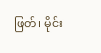ဖြတ်၊ မိုင်း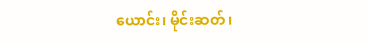ယောင်း၊ မိုင်းဆတ်၊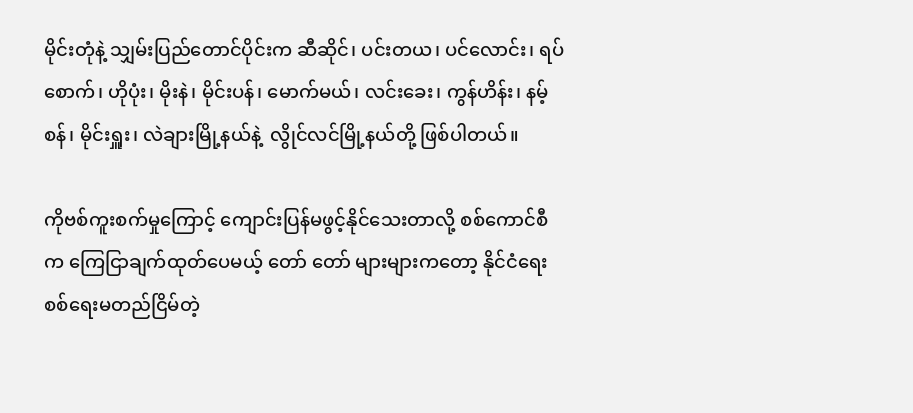မိုင်းတုံနဲ့ သျှမ်းပြည်တောင်ပိုင်းက ဆီဆိုင်၊ ပင်းတယ၊ ပင်လောင်း၊ ရပ်စောက်၊ ဟိုပုံး၊ မိုးနဲ၊ မိုင်းပန်၊ မောက်မယ်၊ လင်းခေး၊ ကွန်ဟိန်း၊ နမ့်စန်၊ မိုင်းရှူး၊ လဲချားမြို့နယ်နဲ့  လွိုင်လင်မြို့နယ်တို့ ဖြစ်ပါတယ်။

ကိုဗစ်ကူးစက်မှုကြောင့် ကျောင်းပြန်မဖွင့်နိုင်သေးတာလို့ စစ်ကောင်စီက ကြေငြာချက်ထုတ်ပေမယ့် တော် တော် များများကတော့ နိုင်ငံရေး စစ်ရေးမတည်ငြိမ်တဲ့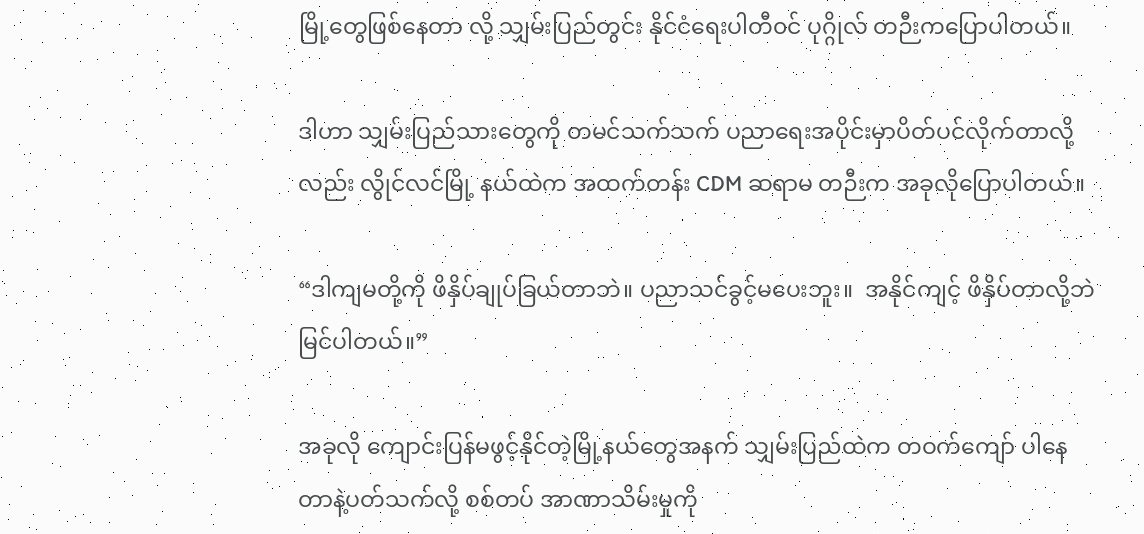မြို့တွေဖြစ်နေတာ လို့ သျှမ်းပြည်တွင်း နိုင်ငံရေးပါတီ၀င် ပုဂ္ဂိုလ် တဉီးကပြောပါတယ်။

ဒါဟာ သျှမ်းပြည်သားတွေကို တမင်သက်သက် ပညာရေးအပိုင်းမှာပိတ်ပင်လိုက်တာလို့လည်း လွိုင်လင်မြို့ နယ်ထဲက အထက်တန်း CDM ဆရာမ တဉီးက အခုလိုပြောပါတယ်။

“ဒါကျမတို့ကို ဖိနှိပ်ချုပ်ခြယ်တာဘဲ။ ပညာသင်ခွင့်မပေးဘူး။  အနိုင်ကျင့် ဖိနှိပ်တာလို့ဘဲမြင်ပါတယ်။”

အခုလို ကျောင်းပြန်မဖွင့်နိုင်တဲ့မြို့နယ်တွေအနက် သျှမ်းပြည်ထဲက တဝက်ကျော် ပါနေတာနဲ့ပတ်သက်လို့ စစ်တပ် အာဏာသိမ်းမှုကို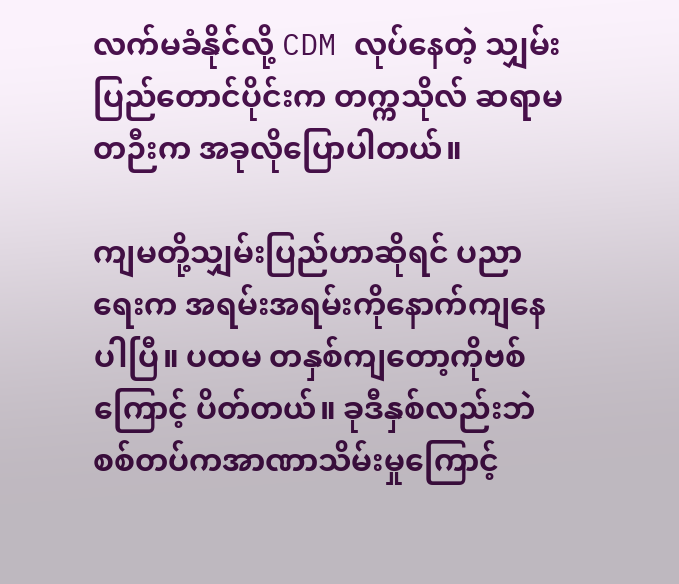လက်မခံနိုင်လို့ CDM လုပ်နေတဲ့ သျှမ်းပြည်တောင်ပိုင်းက တက္ကသိုလ် ဆရာမ တဉီးက အခုလိုပြောပါတယ်။

ကျမတို့သျှမ်းပြည်ဟာဆိုရင် ပညာရေးက အရမ်းအရမ်းကိုနောက်ကျနေပါပြီ။ ပထမ တနှစ်ကျတော့ကိုဗစ် ကြောင့် ပိတ်တယ်။ ခုဒီနှစ်လည်းဘဲ စစ်တပ်ကအာဏာသိမ်းမှုကြောင့်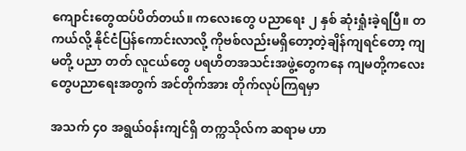ကျောင်းတွေထပ်ပိတ်တယ်။ ကလေးတွေ ပညာရေး ၂ နှစ် ဆုံးရှုံးခဲ့ရပြီ။ တကယ်လို့ နိုင်ငံပြန်ကောင်းလာလို့ ကိုဗစ်လည်းမရှိတော့တဲ့ချိန်ကျရင်တော့ ကျမတို့ ပညာ တတ် လူငယ်တွေ ပရဟိတအသင်းအဖွဲ့တွေကနေ ကျမတို့ကလေးတွေပညာရေးအတွက် အင်တိုက်အား တိုက်လုပ်ကြရမှာ

အသက် ၄၀ အရွယ်၀န်းကျင်ရှိ တက္ကသိုလ်က ဆရာမ ဟာ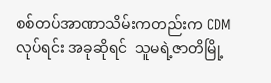စစ်တပ်အာဏာသိမ်းကတည်းက CDM လုပ်ရင်း အခုဆိုရင်  သူမရဲ့ဇာတိမြို့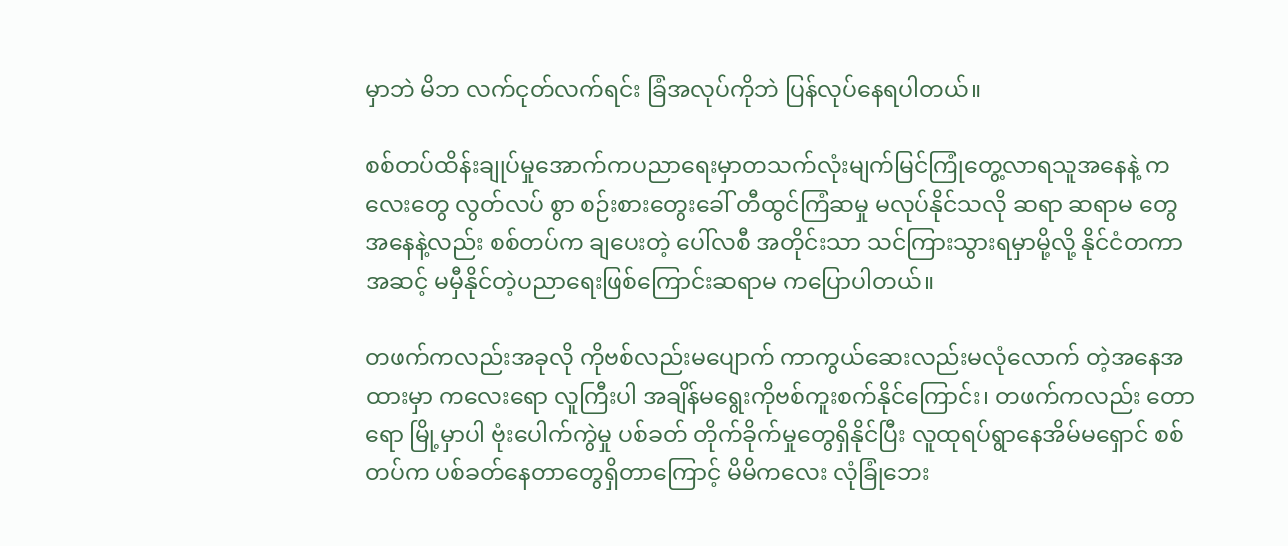မှာဘဲ မိဘ လက်ငုတ်လက်ရင်း ခြံအလုပ်ကိုဘဲ ပြန်လုပ်နေရပါတယ်။

စစ်တပ်ထိန်းချုပ်မှုအောက်ကပညာရေးမှာတသက်လုံးမျက်မြင်ကြုံတွေ့လာရသူအနေနဲ့ ကလေးတွေ လွတ်လပ် စွာ စဉ်းစားတွေးခေါ် တီထွင်ကြံဆမှု မလုပ်နိုင်သလို ဆရာ ဆရာမ တွေအနေနဲ့လည်း စစ်တပ်က ချပေးတဲ့ ပေါ်လစီ အတိုင်းသာ သင်ကြားသွားရမှာမို့လို့ နိုင်ငံတကာအဆင့် မမှီနိုင်တဲ့ပညာရေးဖြစ်ကြောင်းဆရာမ ကပြောပါတယ်။

တဖက်ကလည်းအခုလို ကိုဗစ်လည်းမပျောက် ကာကွယ်ဆေးလည်းမလုံလောက် တဲ့အနေအထားမှာ ကလေးရော လူကြီးပါ အချိန်မရွေးကိုဗစ်ကူးစက်နိုင်ကြောင်း၊ တဖက်ကလည်း တောရော မြို့မှာပါ ဗုံးပေါက်ကွဲမှု ပစ်ခတ် တိုက်ခိုက်မှုတွေရှိနိုင်ပြီး လူထုရပ်ရွာနေအိမ်မရှောင် စစ်တပ်က ပစ်ခတ်နေတာတွေရှိတာကြောင့် မိမိကလေး လုံခြုံဘေး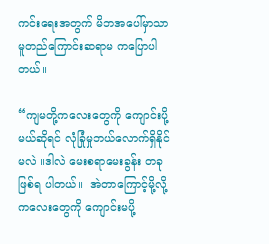ကင်းရေးအတွက် မိဘအပေါ်မှာသာ မူတည်ကြောင်းဆရာမ ကပြောပါတယ်။

“ကျမတို့ကလေးတွေကို ကျောင်းပို့မယ်ဆိုရင် လုံခြုံမှုဘယ်လောက်ရှိနိုင်မလဲ ။ဒါလဲ မေးစရာမေးခွန်း တခုဖြစ်ရ ပါတယ်။  အဲတာကြောင့်မို့လို့ ကလေးတွေကို ကျောင်းမပို့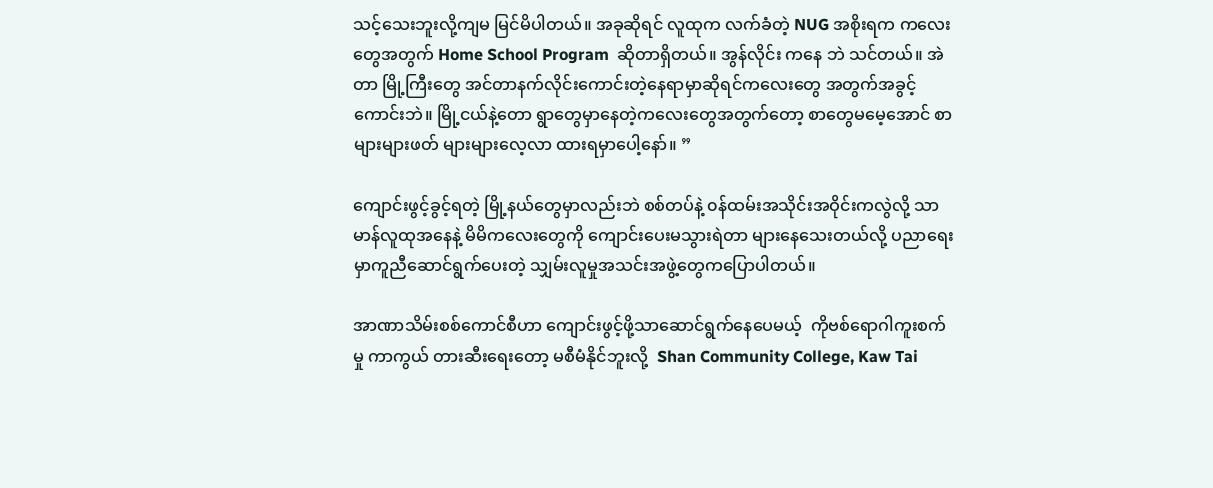သင့်သေးဘူးလို့ကျမ မြင်မိပါတယ်။ အခုဆိုရင် လူထုက လက်ခံတဲ့ NUG အစိုးရက ကလေးတွေအတွက် Home School Program  ဆိုတာရှိတယ်။ အွန်လိုင်း ကနေ ဘဲ သင်တယ်။ အဲတာ မြို့ကြီးတွေ အင်တာနက်လိုင်းကောင်းတဲ့နေရာမှာဆိုရင်ကလေးတွေ အတွက်အခွင့် ကောင်းဘဲ။ မြို့ငယ်နဲ့တော ရွာတွေမှာနေတဲ့ကလေးတွေအတွက်တော့ စာတွေမမေ့အောင် စာများများဖတ် များများလေ့လာ ထားရမှာပေါ့နော်။ ”

ကျောင်းဖွင့်ခွင့်ရတဲ့ မြို့နယ်တွေမှာလည်းဘဲ စစ်တပ်နဲ့ ၀န်ထမ်းအသိုင်းအဝိုင်းကလွဲလို့ သာမာန်လူထုအနေနဲ့ မိမိကလေးတွေကို ကျောင်းပေးမသွားရဲတာ များနေသေးတယ်လို့ ပညာရေးမှာကူညီဆောင်ရွက်ပေးတဲ့ သျှမ်းလူမှုအသင်းအဖွဲ့တွေကပြောပါတယ်။

အာဏာသိမ်းစစ်ကောင်စီဟာ ကျောင်းဖွင့်ဖို့သာဆောင်ရွက်နေပေမယ့်  ကိုဗစ်ရောဂါကူးစက်မှု ကာကွယ် တားဆီးရေးတော့ မစီမံနိုင်ဘူးလို့  Shan Community College, Kaw Tai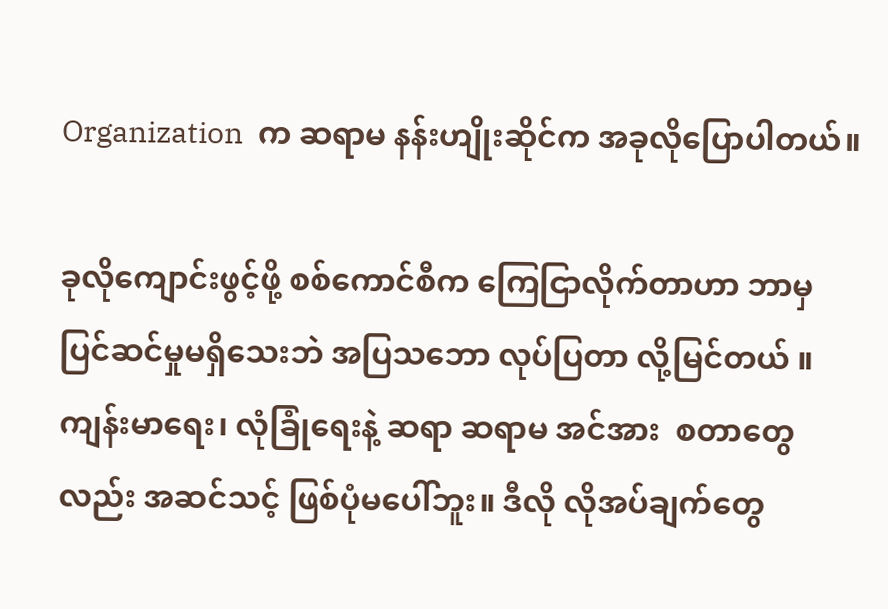Organization  က ဆရာမ နန်းဟျိုးဆိုင်က အခုလိုပြောပါတယ်။

ခုလိုကျောင်းဖွင့်ဖို့ စစ်ကောင်စီက ကြေငြာလိုက်တာဟာ ဘာမှ ပြင်ဆင်မှုမရှိသေးဘဲ အပြသဘော လုပ်ပြတာ လို့မြင်တယ် ။ ကျန်းမာရေး၊ လုံခြုံရေးနဲ့ ဆရာ ဆရာမ အင်အား  စတာတွေလည်း အဆင်သင့် ဖြစ်ပုံမပေါ်ဘူး။ ဒီလို လိုအပ်ချက်တွေ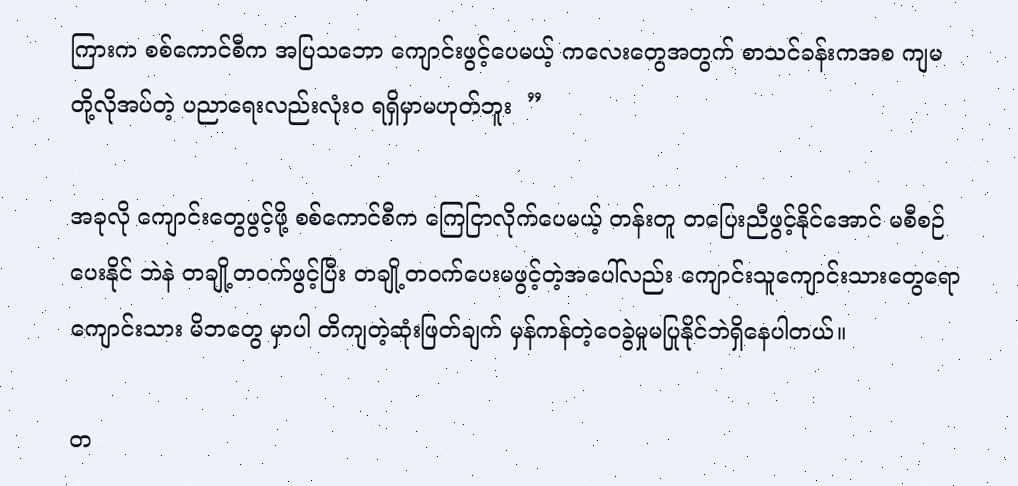ကြားက စစ်ကောင်စီက အပြသဘော ကျောင်းဖွင့်ပေမယ့် ကလေးတွေအတွက် စာသင်ခန်းကအစ ကျမတို့လိုအပ်တဲ့ ပညာရေးလည်းလုံး၀ ရရှိမှာမဟုတ်ဘူး  ”

အခုလို ကျောင်းတွေဖွင့်ဖို့ စစ်ကောင်စီက ကြေငြာလိုက်ပေမယ့် တန်းတူ တပြေးညီဖွင့်နိုင်အောင် မစီစဉ်ပေးနိုင် ဘဲနဲ တချို့တ၀က်ဖွင့်ပြီး တချို့တ၀က်ပေးမဖွင့်တဲ့အပေါ်လည်း ကျောင်းသူကျောင်းသားတွေရော ကျောင်းသား မိဘတွေ မှာပါ တိကျတဲ့ဆုံးဖြတ်ချက် မှန်ကန်တဲ့ဝေခွဲမှုမပြုနိုင်ဘဲရှိနေပါတယ်။

တ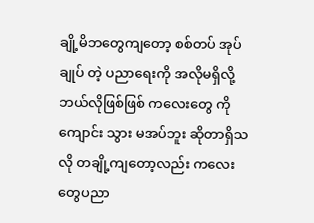ချို့မိဘတွေကျတော့ စစ်တပ် အုပ်ချုပ် တဲ့ ပညာရေးကို အလိုမရှိလို့ ဘယ်လိုဖြစ်ဖြစ် ကလေးတွေ ကိုကျောင်း သွား မအပ်ဘူး ဆိုတာရှိသလို တချို့ကျတော့လည်း ကလေးတွေပညာ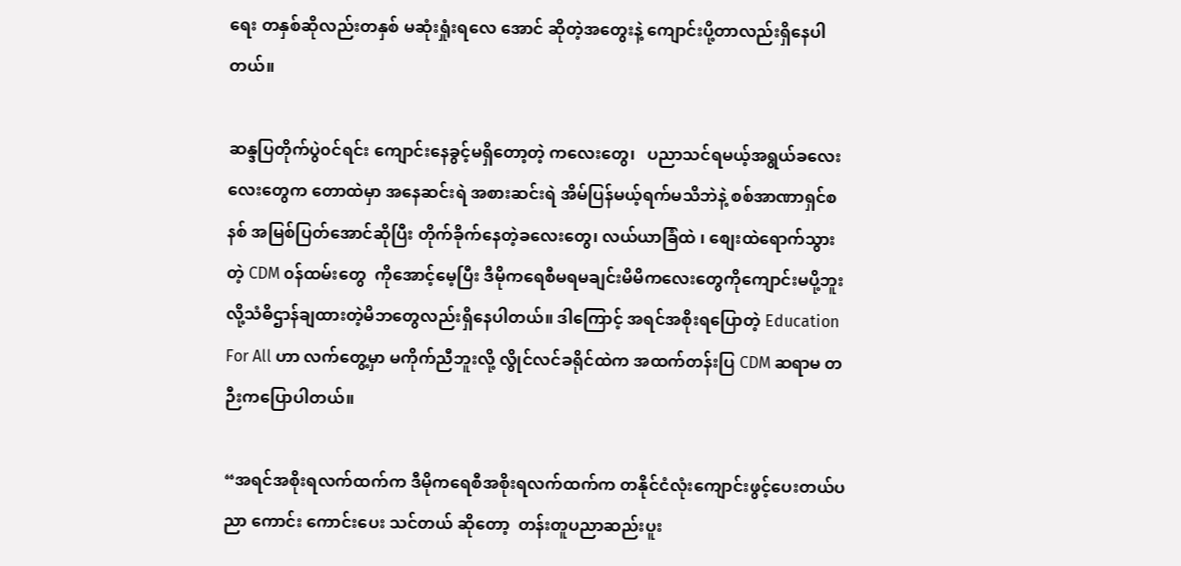ရေး တနှစ်ဆိုလည်းတနှစ် မဆုံးရှုံးရလေ အောင် ဆိုတဲ့အတွေးနဲ့ ကျောင်းပို့တာလည်းရှိနေပါတယ်။

ဆန္ဒပြတိုက်ပွဲ၀င်ရင်း ကျောင်းနေခွင့်မရှိတော့တဲ့ ကလေးတွေ၊   ပညာသင်ရမယ့်အရွယ်ခလေးလေးတွေက တောထဲမှာ အနေဆင်းရဲ အစားဆင်းရဲ အိမ်ပြန်မယ့်ရက်မသိဘဲနဲ့ စစ်အာဏာရှင်စနစ် အမြစ်ပြတ်အောင်ဆိုပြီး တိုက်ခိုက်နေတဲ့ခလေးတွေ၊ လယ်ယာခြံထဲ ၊ စျေးထဲရောက်သွားတဲ့ CDM ၀န်ထမ်းတွေ  ကိုအောင့်မေ့ပြီး ဒီမိုကရေစီမရမချင်းမိမိကလေးတွေကိုကျောင်းမပို့ဘူး လို့သံဓိဌာန်ချထားတဲ့မိဘတွေလည်းရှိနေပါတယ်။ ဒါကြောင့် အရင်အစိုးရပြောတဲ့ Education For All ဟာ လက်တွေ့မှာ မကိုက်ညီဘူးလို့ လွိုင်လင်ခရိုင်ထဲက အထက်တန်းပြ CDM ဆရာမ တဉီးကပြောပါတယ်။

“အရင်အစိုးရလက်ထက်က ဒီမိုကရေစီအစိုးရလက်ထက်က တနိုင်ငံလုံးကျောင်းဖွင့်ပေးတယ်ပညာ ကောင်း ကောင်းပေး သင်တယ် ဆိုတော့  တန်းတူပညာဆည်းပူး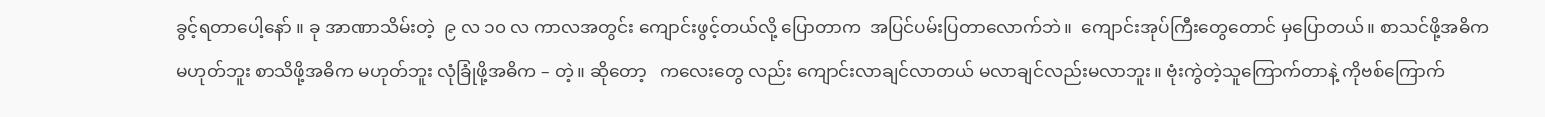ခွင့်ရတာပေါ့နော် ။ ခု အာဏာသိမ်းတဲ့  ၉ လ ၁၀ လ ကာလအတွင်း ကျောင်းဖွင့်တယ်လို့ ပြောတာက  အပြင်ပမ်းပြတာလောက်ဘဲ။  ကျောင်းအုပ်ကြီးတွေတောင် မှပြောတယ်။ စာသင်ဖို့အဓိက မဟုတ်ဘူး စာသိဖို့အဓိက မဟုတ်ဘူး လုံခြုံဖို့အဓိက – တဲ့။ ဆိုတော့   ကလေးတွေ လည်း ကျောင်းလာချင်လာတယ် မလာချင်လည်းမလာဘူး။ ဗုံးကွဲတဲ့သူကြောက်တာနဲ့ ကိုဗစ်ကြောက်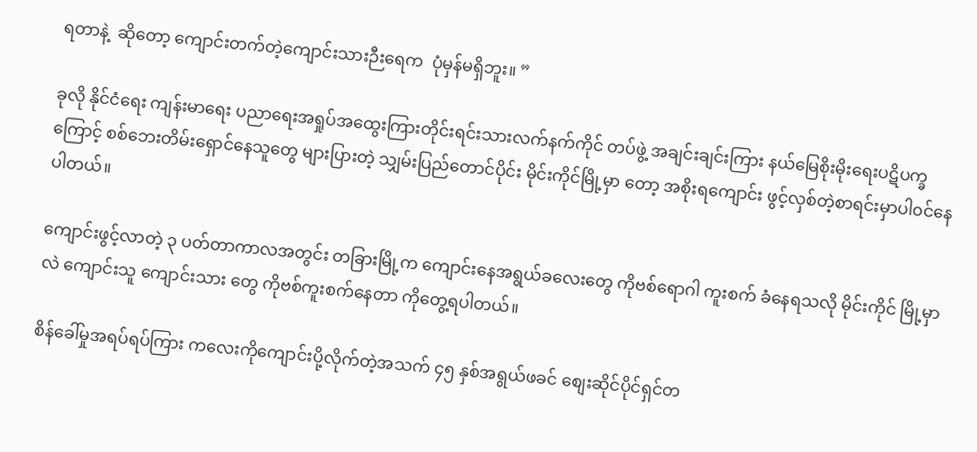ရတာနဲ့  ဆိုတော့ ကျောင်းတက်တဲ့ကျောင်းသားဉီးရေက  ပုံမှန်မရှိဘူး။ ”

ခုလို နိုင်ငံရေး ကျန်းမာရေး ပညာရေးအရှုပ်အထွေးကြားတိုင်းရင်းသားလက်နက်ကိုင် တပ်ဖွဲ့ အချင်းချင်းကြား နယ်မြေစိုးမိုးရေးပဋိပက္ခကြောင့် စစ်ဘေးတိမ်းရှောင်နေသူတွေ များပြားတဲ့ သျှမ်းပြည်တောင်ပိုင်း မိုင်းကိုင်မြို့မှာ တော့ အစိုးရကျောင်း ဖွင့်လှစ်တဲ့စာရင်းမှာပါ၀င်နေပါတယ်။

ကျောင်းဖွင့်လာတဲ့ ၃ ပတ်တာကာလအတွင်း တခြားမြို့က ကျောင်းနေအရွယ်ခလေးတွေ ကိုဗစ်ရောဂါ ကူးစက် ခံနေရသလို မိုင်းကိုင် မြို့မှာလဲ ကျောင်းသူ ကျောင်းသား တွေ ကိုဗစ်ကူးစက်နေတာ ကိုတွေ့ရပါတယ်။

စိန်ခေါ်မှုအရပ်ရပ်ကြား ကလေးကိုကျောင်းပို့လိုက်တဲ့အသက် ၄၅ နှစ်အရွယ်ဖခင် စျေးဆိုင်ပိုင်ရှင်တ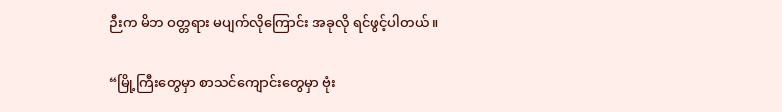ဉီးက မိဘ ဝတ္တရား မပျက်လိုကြောင်း အခုလို ရင်ဖွင့်ပါတယ်။

“မြို့ကြီးတွေမှာ စာသင်ကျောင်းတွေမှာ ဗုံး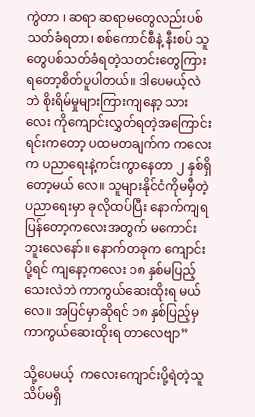ကွဲတာ ၊ ဆရာ ဆရာမတွေလည်းပစ်သတ်ခံရတာ၊ စစ်ကောင်စီနဲ့ နီးစပ် သူတွေပစ်သတ်ခံရတဲ့သတင်းတွေကြားရတော့စိတ်ပူပါတယ်။ ဒါပေမယ့်လဲဘဲ စိုးရိမ်မှုများကြားကျနော့ သားလေး ကိုကျောင်းလွှတ်ရတဲ့အကြောင်းရင်းကတော့ ပထမတချက်က ကလေးက ပညာရေးနဲ့ကင်းကွာနေတာ ၂ နှစ်ရှိ တော့မယ် လေ။ သူများနိုင်ငံကိုမမှီတဲ့ပညာရေးမှာ ခုလိုထပ်ပြီး နောက်ကျရပြန်တော့ကလေးအတွက် မကောင်း ဘူးလေနော်။ နောက်တခုက ကျောင်းပို့ရင် ကျနော့ကလေး ၁၈ နှစ်မပြည့်သေးလဲဘဲ ကာကွယ်ဆေးထိုးရ မယ် လေ။ အပြင်မှာဆိုရင် ၁၈ နှစ်ပြည့်မှ ကာကွယ်ဆေးထိုးရ တာလေဗျာ”

သို့ပေမယ့်  ကလေးကျောင်းပို့ရဲတဲ့သူ သိပ်မရှိ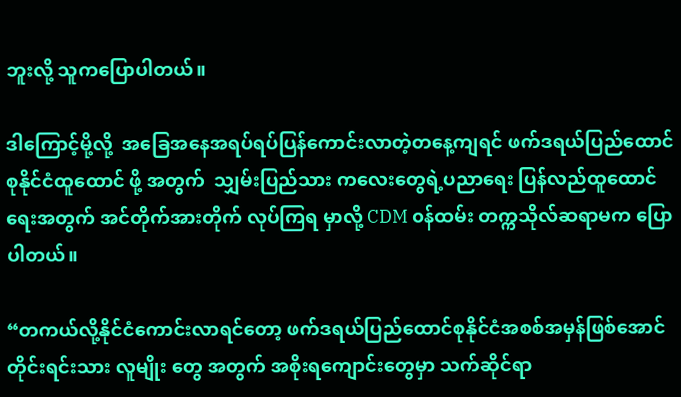ဘူးလို့ သူကပြောပါတယ်။

ဒါကြောင့်မို့လို့  အခြေအနေအရပ်ရပ်ပြန်ကောင်းလာတဲ့တနေ့ကျရင် ဖက်ဒရယ်ပြည်ထောင်စုနိုင်ငံထူထောင် ဖို့ အတွက်  သျှမ်းပြည်သား ကလေးတွေရဲ့ပညာရေး ပြန်လည်ထူထောင်ရေးအတွက် အင်တိုက်အားတိုက် လုပ်ကြရ မှာလို့ CDM ၀န်ထမ်း တက္ကသိုလ်ဆရာမက ပြောပါတယ်။

“တကယ်လို့နိုင်ငံကောင်းလာရင်တော့ ဖက်ဒရယ်ပြည်ထောင်စုနိုင်ငံအစစ်အမှန်ဖြစ်အောင် တိုင်းရင်းသား လူမျိုး တွေ အတွက် အစိုးရကျောင်းတွေမှာ သက်ဆိုင်ရာ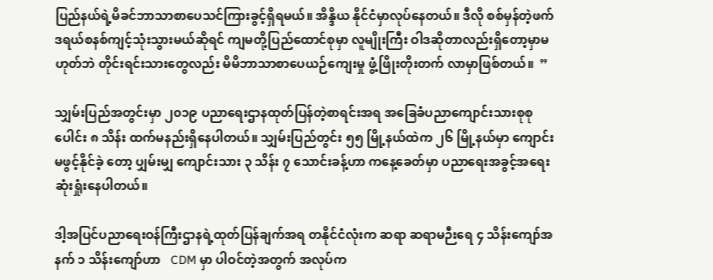ပြည်နယ်ရဲ့မိခင်ဘာသာစာပေသင်ကြားခွင့်ရှိရမယ်။ အိန္ဒိယ နိုင်ငံမှာလုပ်နေတယ်။ ဒီလို စစ်မှန်တဲ့ဖက်ဒရယ်စနစ်ကျင့်သုံးသွားမယ်ဆိုရင် ကျမတို့ပြည်ထောင်စုမှာ လူမျိုးကြီး ဝါဒဆိုတာလည်းရှိတော့မှာမဟုတ်ဘဲ တိုင်းရင်းသားတွေလည်း မိမိဘာသာစာပေယဉ်ကျေးမှု ဖွံ့ဖြိုးတိုးတက် လာမှာဖြစ်တယ်။  ”

သျှမ်းပြည်အတွင်းမှာ ၂၀၁၉ ပညာရေးဌာနထုတ်ပြန်တဲ့စာရင်းအရ အခြေခံပညာကျောင်းသားစုစုပေါင်း ၈ သိန်း ထက်မနည်းရှိနေပါတယ်။ သျှမ်းပြည်တွင်း ၅၅ မြို့နယ်ထဲက ၂၆ မြို့နယ်မှာ ကျောင်းမဖွင့်နိုင်ခဲ့ တော့ ပျှမ်းမျှ ကျောင်းသား ၃ သိန်း ၇ သောင်းခန့်ဟာ ကနေ့ခေတ်မှာ ပညာရေးအခွင့်အရေး ဆုံးရှုံးနေပါတယ်။

ဒါ့အပြင်ပညာရေးဝန်ကြီးဌာနရဲ့ထုတ်ပြန်ချက်အရ တနိုင်ငံလုံးက ဆရာ ဆရာမဉီးရေ ၄ သိန်းကျော်အနက် ၁ သိန်းကျော်ဟာ   CDM မှာ ပါဝင်တဲ့အတွက် အလုပ်က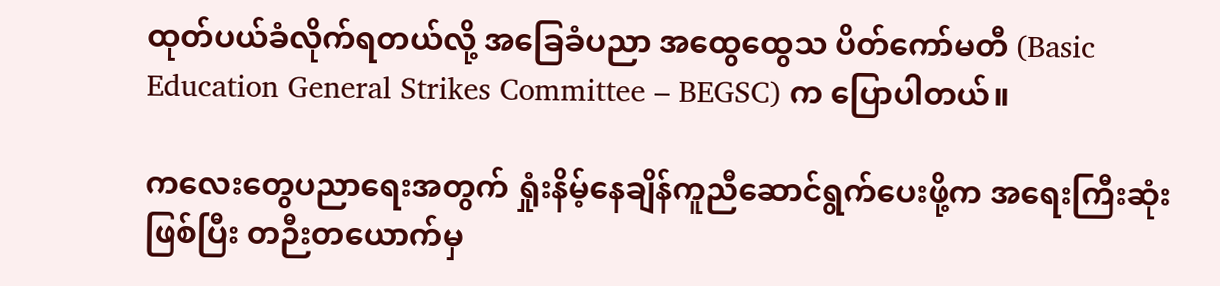ထုတ်ပယ်ခံလိုက်ရတယ်လို့ အခြေခံပညာ အထွေထွေသ ပိတ်ကော်မတီ (Basic Education General Strikes Committee – BEGSC) က ပြောပါတယ်။

ကလေးတွေပညာရေးအတွက် ရှုံးနိမ့်နေချိန်ကူညီဆောင်ရွက်ပေးဖို့က အရေးကြီးဆုံးဖြစ်ပြီး တဉီးတယောက်မှ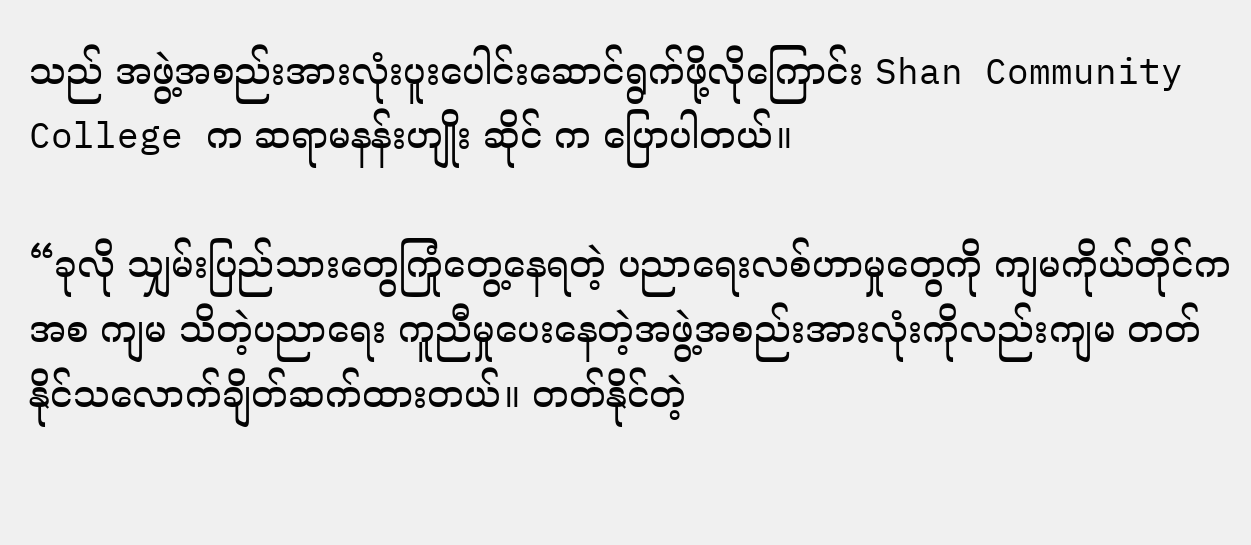သည် အဖွဲ့အစည်းအားလုံးပူးပေါင်းဆောင်ရွက်ဖို့လိုကြောင်း Shan Community College က ဆရာမနန်းဟျိုး ဆိုင် က ပြောပါတယ်။

“ခုလို သျှမ်းပြည်သားတွေကြုံတွေ့နေရတဲ့ ပညာရေးလစ်ဟာမှုတွေကို ကျမကိုယ်တိုင်ကအစ ကျမ သိတဲ့ပညာရေး ကူညီမှုပေးနေတဲ့အဖွဲ့အစည်းအားလုံးကိုလည်းကျမ တတ်နိုင်သလောက်ချိတ်ဆက်ထားတယ်။ တတ်နိုင်တဲ့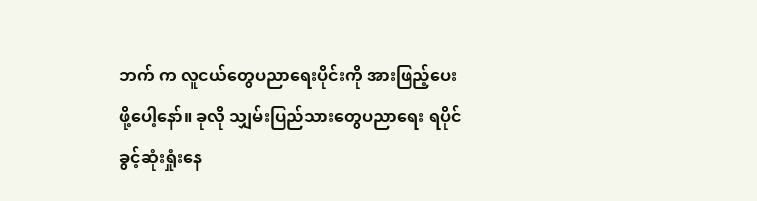ဘက် က လူငယ်တွေပညာရေးပိုင်းကို အားဖြည့်ပေးဖို့ပေါ့နော်။ ခုလို သျှမ်းပြည်သားတွေပညာရေး ရပိုင်ခွင့်ဆုံးရှုံးနေ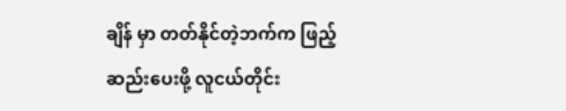ချိန် မှာ တတ်နိုင်တဲ့ဘက်က ဖြည့်ဆည်းပေးဖို့ လူငယ်တိုင်း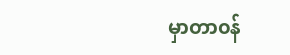မှာတာ၀န်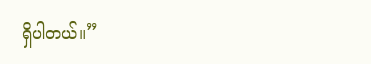ရှိပါတယ်။”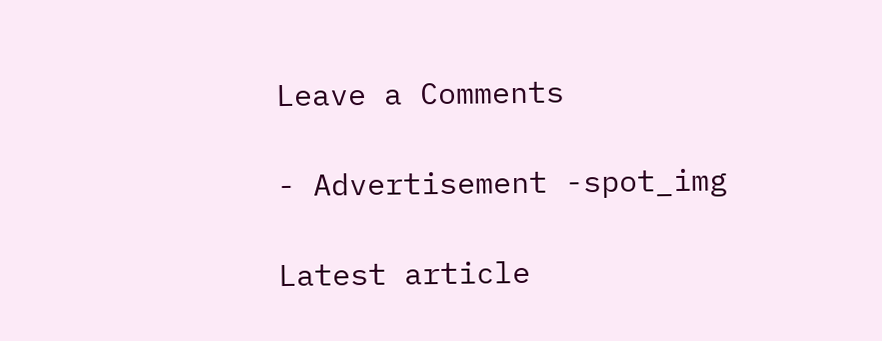Leave a Comments

- Advertisement -spot_img

Latest article